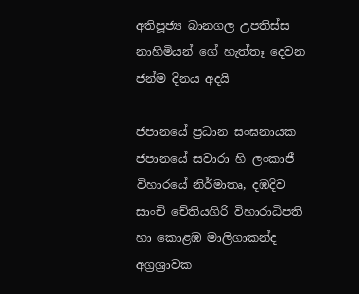අතිපූජ්‍ය බානගල උපතිස්ස නාහිමියන් ගේ හැත්තෑ දෙවන ජන්ම දිනය අදයි

ජපානයේ ප්‍රධාන සංඝනායක ජපානයේ සවාරා හි ලංකාජී විහාරයේ නිර්මාතෘ, දඹදිව සාංචි චේතියගිරි විහාරාධිපති හා කොළඹ මාලිගාකන්ද අග්‍රශ්‍රාවක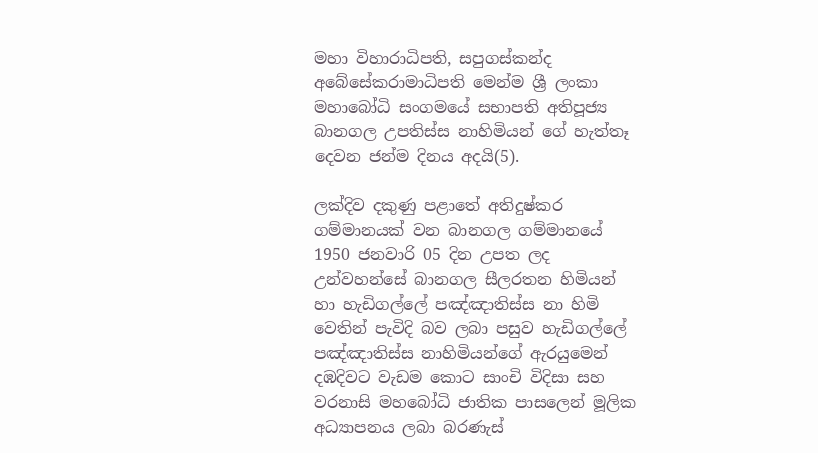මහා විහාරාධිපති, සපුගස්කන්ද අබේසේකරාමාධිපති මෙන්ම ශ්‍රී ලංකා මහාබෝධි සංගමයේ සභාපති අතිපූජ්‍ය බානගල උපතිස්ස නාහිමියන් ගේ හැත්තෑ දෙවන ජන්ම දිනය අදයි(5).

ලක්දිව දකුණු පළාතේ අතිදුෂ්කර ගම්මානයක් වන බානගල ගම්මානයේ 1950 ජනවාරි 05 දින උපත ලද උන්වහන්සේ බානගල සීලරතන හිමියන් හා හැඩිගල්ලේ පඤ්ඤාතිස්ස නා හිමි වෙතින් පැවිදි බව ලබා පසුව හැඩිගල්ලේ පඤ්ඤාතිස්ස නාහිමියන්ගේ ඇරයුමෙන් දඹදිවට වැඩම කොට සාංචි විදිසා සහ වරනාසි මහබෝධි ජාතික පාසලෙන් මූලික අධ්‍යාපනය ලබා බරණැස්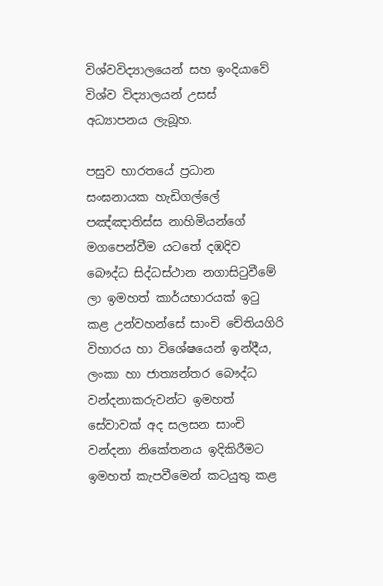විශ්වවිද්‍යාලයෙන් සහ ඉංදියාවේ විශ්ව විද්‍යාලයන් උසස් අධ්‍යාපනය ලැබූහ.

පසුව භාරතයේ ප්‍රධාන සංඝනායක හැඩිගල්ලේ පඤ්ඤාතිස්ස නාහිමියන්ගේ මගපෙන්වීම යටතේ දඹදිව බෞද්ධ සිද්ධස්ථාන නගාසිටුවීමේ ලා ඉමහත් කාර්යභාරයක් ඉටු කළ උන්වහන්සේ සාංචි චේතියගිරි විහාරය හා විශේෂයෙන් ඉන්දීය, ලංකා හා ජාත්‍යන්තර බෞද්ධ වන්දනාකරුවන්ට ඉමහත් සේවාවක් අද සලසන සාංචි වන්දනා නිකේතනය ඉදිකිරීමට ඉමහත් කැපවීමෙන් කටයුතු කළ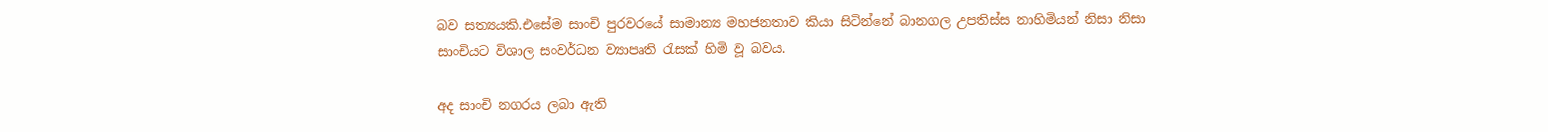බව සත්‍යයකි.එසේම සාංචි පුරවරයේ සාමාන්‍ය මහජනතාව කියා සිටින්නේ බානගල උපතිස්ස නාහිමියන් නිසා නිසා සාංචියට විශාල සංවර්ධන ව්‍යාපෘති රැසක් හිමි වූ බවය.

අද සාංචි නගරය ලබා ඇති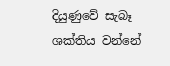දියුණුවේ සැබෑ ශක්තිය වන්නේ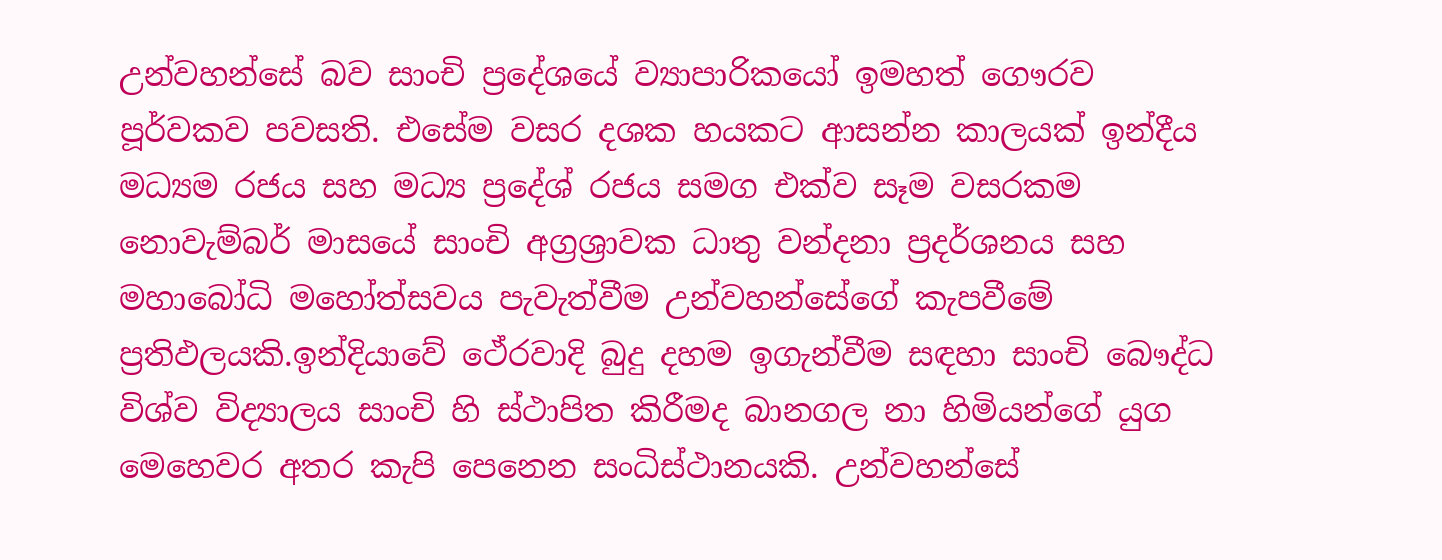උන්වහන්සේ බව සාංචි ප්‍රදේශයේ ව්‍යාපාරිකයෝ ඉමහත් ගෞරව පූර්වකව පවසති. එසේම වසර දශක හයකට ආසන්න කාලයක් ඉන්දීය මධ්‍යම රජය සහ මධ්‍ය ප්‍රදේශ් රජය සමග එක්ව සෑම වසරකම නොවැම්බර් මාසයේ සාංචි අග්‍රශ්‍රාවක ධාතු වන්දනා ප්‍රදර්ශනය සහ මහාබෝධි මහෝත්සවය පැවැත්වීම උන්වහන්සේගේ කැපවීමේ ප්‍රතිඵලයකි.ඉන්දියාවේ ථේරවාදි බුදු දහම ඉගැන්වීම සඳහා සාංචි බෞද්ධ විශ්ව විද්‍යාලය සාංචි හි ස්ථාපිත කිරීමද බානගල නා හිමියන්ගේ යුග මෙහෙවර අතර කැපි පෙනෙන සංධිස්ථානයකි. උන්වහන්සේ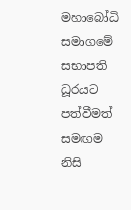මහාබෝධි සමාගමේ සභාපති ධූරයට පත්වීමත් සමඟම නිසි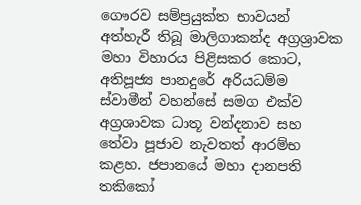ගෞරව සම්ප්‍රයුක්ත භාවයන් අත්හැරී තිබූ මාලිගාකන්ද අග්‍රශ්‍රාවක මහා විහාරය පිළිසකර කොට, අතිපූජ්‍ය පානදුරේ අරියධම්ම ස්වාමීන් වහන්සේ සමග එක්ව අග්‍රශාවක ධාතූ වන්දනාව සහ තේවා පූජාව නැවතත් ආරම්භ කළහ. ජපානයේ මහා දානපති තකිකෝ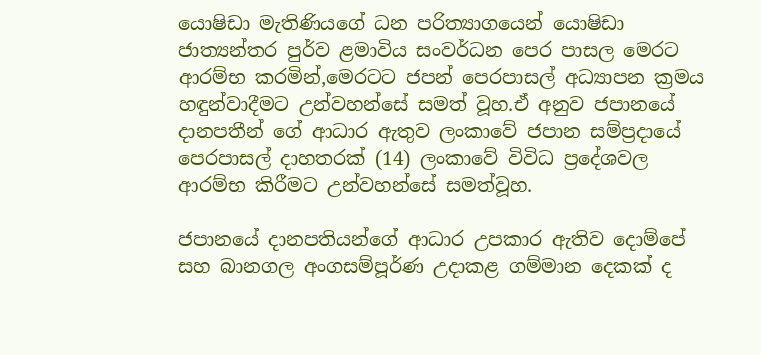යොෂිඩා මැතිණියගේ ධන පරිත්‍යාගයෙන් යොෂිඩා ජාත්‍යන්තර පුර්ව ළමාවිය සංවර්ධන පෙර පාසල මෙරට ආරම්භ කරමින්,මෙරටට ජපන් පෙරපාසල් අධ්‍යාපන ක්‍රමය හඳුන්වාදීමට උන්වහන්සේ සමත් වූහ.ඒ අනුව ජපානයේ දානපතීන් ගේ ආධාර ඇතුව ලංකාවේ ජපාන සම්ප්‍රදායේ පෙරපාසල් දාහතරක් (14) ලංකාවේ විවිධ ප්‍රදේශවල ආරම්භ කිරීමට උන්වහන්සේ සමත්වූහ.

ජපානයේ දානපතියන්ගේ ආධාර උපකාර ඇතිව දොම්පේ සහ බානගල අංගසම්පූර්ණ උදාකළ ගම්මාන දෙකක් ද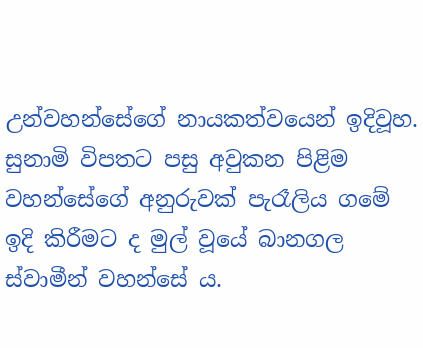උන්වහන්සේගේ නායකත්වයෙන් ඉදිවූහ. සුනාමි විපතට පසු අවුකන පිළිම වහන්සේගේ අනුරුවක් පැරෑලිය ගමේ ඉදි කිරීමට ද මුල් වූයේ බානගල ස්වාමීන් වහන්සේ ය.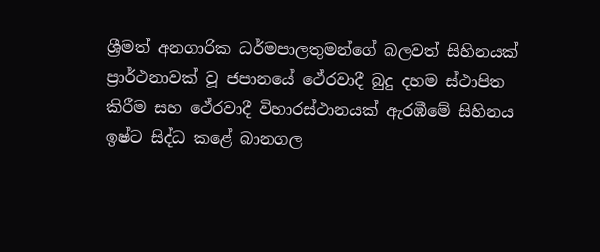ශ්‍රීමත් අනගාරික ධර්මපාලතුමන්ගේ බලවත් සිහිනයක් ප්‍රාර්ථනාවක් වූ ජපානයේ ථේරවාදී බුදු දහම ස්ථාපිත කිරීම සහ ථේරවාදී විහාරස්ථානයක් ඇරඹීමේ සිහිනය ඉෂ්ට සිද්ධ කළේ බානගල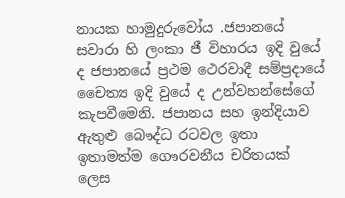නායක හාමුදුරුවෝය .ජපානයේ සවාරා හි ලංකා ජී විහාරය ඉදි වුයේ ද ජපානයේ ප්‍රථම ථෙරවාදී සම්ප්‍රදායේ චෛත්‍ය ඉදි වුයේ ද උන්වහන්සේගේ කැපවීමෙනි. ජපානය සහ ඉන්දියාව ඇතුළු බෞද්ධ රටවල ඉතා ඉතාමත්ම ගෞරවනීය චරිතයක් ලෙස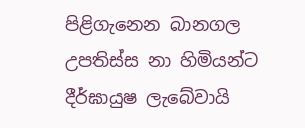පිළිගැනෙන බානගල උපතිස්ස නා හිමියන්ට දීර්ඝායුෂ ලැබේවායි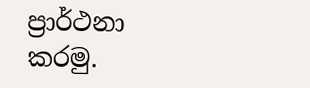ප්‍රාර්ථනා කරමු.